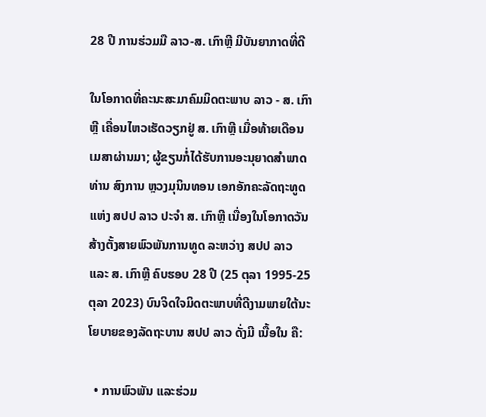28 ປີ ການຮ່ວມມື ລາວ-ສ. ເກົາຫຼີ ມີບັນຍາກາດທີ່ດີ

ໃນໂອກາດທີ່ຄະນະສະມາຄົມມິດຕະພາບ ລາວ - ສ. ເກົາຫຼີ ເຄື່ອນໄຫວເຮັດວຽກຢູ່ ສ. ເກົາຫຼີ ເມື່ອທ້າຍເດືອນເມສາຜ່ານມາ; ຜູ້ຂຽນກໍ່ໄດ້ຮັບການອະນຸຍາດສໍາພາດທ່ານ ສົງການ ຫຼວງມຸນິນທອນ ເອກອັກຄະລັດຖະທູດ ແຫ່ງ ສປປ ລາວ ປະຈຳ ສ. ເກົາຫຼີ ເນື່ອງໃນໂອກາດວັນສ້າງຕັ້ງສາຍພົວພັນການທູດ ລະຫວ່າງ ສປປ ລາວ ແລະ ສ. ເກົາຫຼີ ຄົບຮອບ 28 ປີ (25 ຕຸລາ 1995-25 ຕຸລາ 2023) ບົນຈິດໃຈມິດຕະພາບທີ່ດີງາມພາຍໃຕ້ນະໂຍບາຍຂອງລັດຖະບານ ສປປ ລາວ ດັ່ງມີ ເນື້ອໃນ ຄື:

  • ການພົວພັນ ແລະຮ່ວມ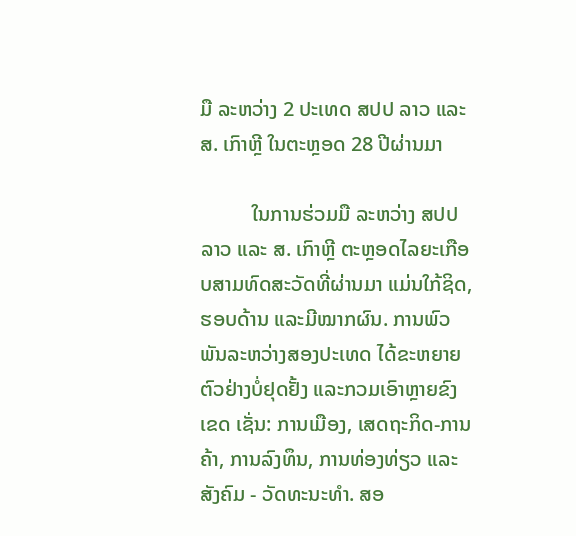ມື ລະຫວ່າງ 2 ປະເທດ ສປປ ລາວ ແລະ ສ. ເກົາຫຼີ ໃນຕະຫຼອດ 28 ປີຜ່ານມາ

          ໃນການຮ່ວມມື ລະຫວ່າງ ສປປ ລາວ ແລະ ສ. ເກົາຫຼີ ຕະຫຼອດໄລຍະເກືອບສາມທົດສະວັດທີ່ຜ່ານມາ ແມ່ນໃກ້ຊິດ, ຮອບດ້ານ ແລະມີໝາກຜົນ. ການພົວພັນລະຫວ່າງສອງປະເທດ ໄດ້ຂະຫຍາຍຕົວຢ່າງບໍ່ຢຸດຢັ້ງ ແລະກວມເອົາຫຼາຍຂົງເຂດ ເຊັ່ນ: ການເມືອງ, ເສດຖະກິດ-ການຄ້າ, ການລົງທຶນ, ການທ່ອງທ່ຽວ ແລະສັງຄົມ - ວັດທະນະທໍາ. ສອ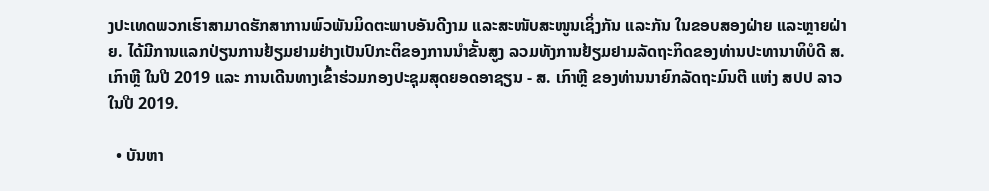ງປະເທດພວກເຮົາສາມາດຮັກສາການພົວພັນມິດຕະພາບອັນດີງາມ ແລະສະໜັບສະໜູນເຊິ່ງກັນ ແລະກັນ ໃນຂອບສອງຝ່າຍ ແລະຫຼາຍຝ່າຍ. ໄດ້ມີການແລກປ່ຽນການຢ້ຽມຢາມຢ່າງເປັນປົກະຕິຂອງການນຳຂັ້ນສູງ ລວມທັງການຢ້ຽມຢາມລັດຖະກິດຂອງທ່ານປະທານາທິບໍດີ ສ. ເກົາຫຼີ ໃນປີ 2019 ແລະ ການເດີນທາງເຂົ້າຮ່ວມກອງປະຊຸມສຸດຍອດອາຊຽນ - ສ. ເກົາຫຼີ ຂອງທ່ານນາຍົກລັດຖະມົນຕີ ແຫ່ງ ສປປ ລາວ ໃນປີ 2019.

  • ບັນຫາ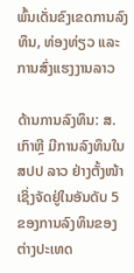ພົ້ນເດັ່ນຂົງເຂດການລົງທຶນ, ທ່ອງທ່ຽວ ແລະການສົ່ງແຮງງານລາວ

ດ້ານການລົງທຶນ: ສ. ເກົາຫຼີ ມີການລົງທຶນໃນ ສປປ ລາວ ຢ່າງຕັ້ງໜ້າເຊິ່ງຈັດຢູ່ໃນອັນດັບ 5 ຂອງການລົງທຶນຂອງຕ່າງປະເທດ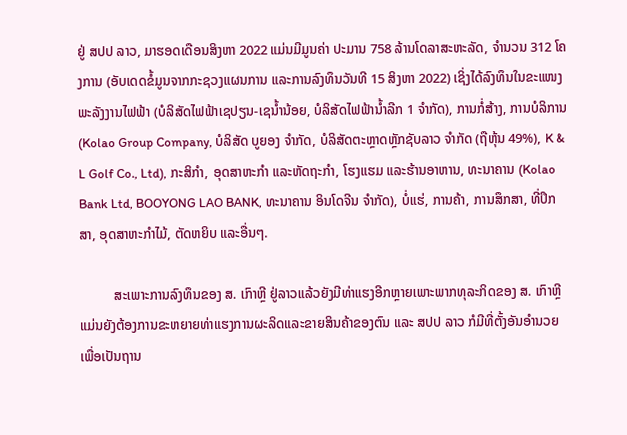ຢູ່ ສປປ ລາວ, ມາຮອດເດືອນສິງຫາ 2022 ແມ່ນມີມູນຄ່າ ປະມານ 758 ລ້ານໂດລາສະຫະລັດ, ຈໍານວນ 312 ໂຄງການ (ອັບເດດຂໍ້ມູນຈາກກະຊວງແຜນການ ແລະການລົງທຶນວັນທີ 15 ສິງຫາ 2022) ເຊິ່ງໄດ້ລົງທຶນໃນຂະແໜງພະລັງງານໄຟຟ້າ (ບໍລິສັດໄຟຟ້າເຊປຽນ-ເຊນໍ້ານ້ອຍ, ບໍລິສັດໄຟຟ້ານໍ້າລີກ 1 ຈໍາກັດ), ການກໍ່ສ້າງ, ການບໍລິການ (Kolao Group Company, ບໍລິສັດ ບູຍອງ ຈຳກັດ, ບໍລິສັດຕະຫຼາດຫຼັກຊັບລາວ ຈຳກັດ (ຖືຫຸ້ນ 49%), K & L Golf Co., Ltd), ກະສິກໍາ, ອຸດສາຫະກໍາ ແລະຫັດຖະກໍາ, ໂຮງແຮມ ແລະຮ້ານອາຫານ, ທະນາຄານ (Kolao Bank Ltd, BOOYONG LAO BANK, ທະນາຄານ ອິນໂດຈີນ ຈຳກັດ), ບໍ່ແຮ່, ການຄ້າ, ການສຶກສາ, ທີ່ປຶກສາ, ອຸດສາຫະກຳໄມ້, ຕັດຫຍິບ ແລະອື່ນໆ.

          ສະເພາະການລົງທຶນຂອງ ສ. ເກົາຫຼີ ຢູ່ລາວແລ້ວຍັງມີທ່າແຮງອີກຫຼາຍເພາະພາກທຸລະກິດຂອງ ສ. ເກົາຫຼີ ແມ່ນຍັງຕ້ອງການຂະຫຍາຍທ່າແຮງການຜະລິດແລະຂາຍສິນຄ້າຂອງຕົນ ແລະ ສປປ ລາວ ກໍມີທີ່ຕັ້ງອັນອຳນວຍ ເພື່ອເປັນຖານ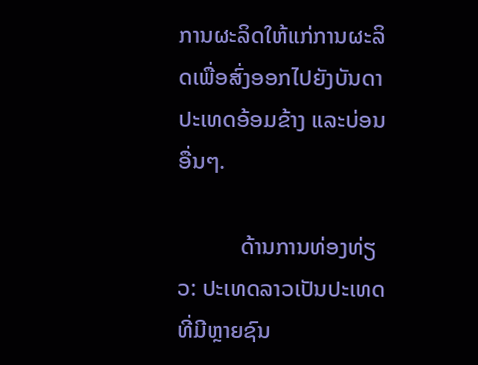ການຜະລິດໃຫ້ແກ່ການຜະລິດເພື່ອສົ່ງອອກໄປຍັງບັນດາປະເທດອ້ອມຂ້າງ ແລະບ່ອນອື່ນໆ.

           ດ້ານການທ່ອງທ່ຽວ: ປະເທດລາວເປັນປະເທດທີ່ມີຫຼາຍຊົນ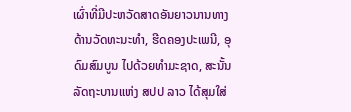ເຜົ່າທີ່ມີປະຫວັດສາດອັນຍາວນານທາງດ້ານວັດທະນະທໍາ, ຮີດຄອງປະເພນີ, ອຸດົມສົມບູນ ໄປດ້ວຍທຳມະຊາດ, ສະນັ້ນລັດຖະບານແຫ່ງ ສປປ ລາວ ໄດ້ສຸມໃສ່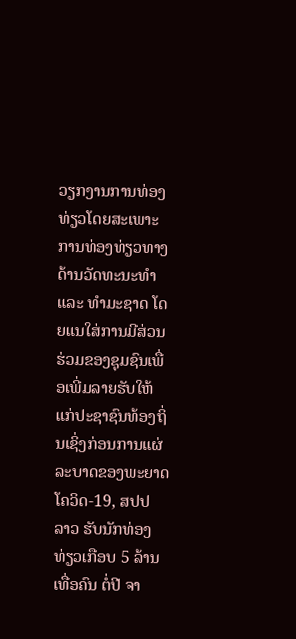ວຽກງານການທ່ອງທ່ຽວໂດຍສະເພາະການທ່ອງທ່ຽວທາງດ້ານວັດທະນະທໍາ ແລະ ທໍາມະຊາດ ໂດຍແນໃສ່ການມີສ່ວນຮ່ວມຂອງຊຸມຊົນເພື່ອເພີ່ມລາຍຮັບໃຫ້ແກ່ປະຊາຊົນທ້ອງຖິ່ນເຊິ່ງກ່ອນການແຜ່ລະບາດຂອງພະຍາດໂຄວິດ-19, ສປປ ລາວ ຮັບນັກທ່ອງທ່ຽວເກືອບ 5 ລ້ານເທື່ອຄົນ ຕໍ່ປີ ຈາ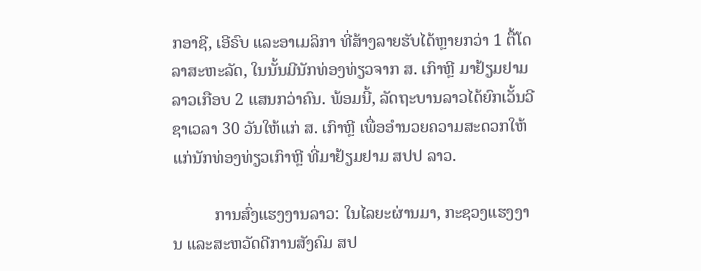ກອາຊີ, ເອີຣົບ ແລະອາເມລິກາ ທີ່ສ້າງລາຍຮັບໄດ້ຫຼາຍກວ່າ 1 ຕື້ໂດລາສະຫະລັດ, ໃນນັ້ນມີນັກທ່ອງທ່ຽວຈາກ ສ. ເກົາຫຼີ ມາຢ້ຽມຢາມລາວເກືອບ 2 ແສນກວ່າຄົນ. ພ້ອມນີ້, ລັດຖະບານລາວໄດ້ຍົກເວັ້ນວີຊາເວລາ 30 ວັນໃຫ້ແກ່ ສ. ເກົາຫຼີ ເພື່ອອຳນວຍຄວາມສະດວກໃຫ້ແກ່ນັກທ່ອງທ່ຽວເກົາຫຼີ ທີ່ມາຢ້ຽມຢາມ ສປປ ລາວ.

          ການສົ່ງແຮງງານລາວ: ໃນໄລຍະຜ່ານມາ, ກະຊວງແຮງງານ ແລະສະຫວັດດີການສັງຄົມ ສປ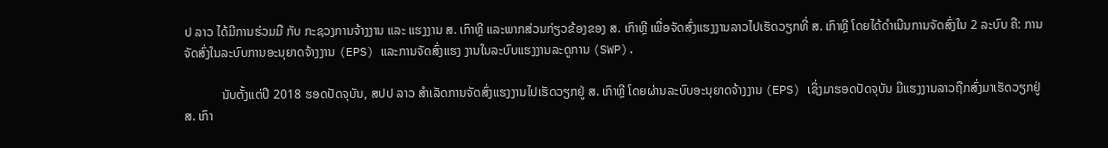ປ ລາວ ໄດ້ມີການຮ່ວມມື ກັບ ກະຊວງການຈ້າງງານ ແລະ ແຮງງານ ສ. ເກົາຫຼີ ແລະພາກສ່ວນກ່ຽວຂ້ອງຂອງ ສ. ເກົາຫຼີ ເພື່ອຈັດສົ່ງແຮງງານລາວໄປເຮັດວຽກທີ່ ສ. ເກົາຫຼີ ໂດຍໄດ້ດຳເນີນການຈັດສົ່ງໃນ 2 ລະບົບ ຄື: ການຈັດສົ່ງໃນລະບົບການອະນຸຍາດຈ້າງງານ (EPS) ແລະການຈັດສົ່ງແຮງ ງານໃນລະບົບແຮງງານລະດູການ (SWP).

            ນັບຕັ້ງແຕ່ປີ 2018 ຮອດປັດຈຸບັນ, ສປປ ລາວ ສໍາເລັດການຈັດສົ່ງແຮງງານໄປເຮັດວຽກຢູ່ ສ. ເກົາຫຼີ ໂດຍຜ່ານລະບົບອະນຸຍາດຈ້າງງານ (EPS) ເຊິ່ງມາຮອດປັດຈຸບັນ ມີແຮງງານລາວຖືກສົ່ງມາເຮັດວຽກຢູ່ ສ. ເກົາ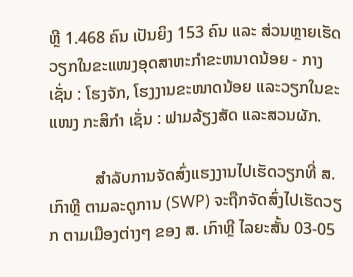ຫຼີ 1.468 ຄົນ ເປັນຍິງ 153 ຄົນ ແລະ ສ່ວນຫຼາຍເຮັດວຽກໃນຂະແໜງອຸດສາຫະກຳຂະຫນາດນ້ອຍ - ກາງ ເຊັ່ນ : ໂຮງຈັກ, ໂຮງງານຂະໜາດນ້ອຍ ແລະວຽກໃນຂະແໜງ ກະສິກຳ ເຊັ່ນ : ຟາມລ້ຽງສັດ ແລະສວນຜັກ.

           ສໍາລັບການຈັດສົ່ງແຮງງານໄປເຮັດວຽກທີ່ ສ. ເກົາຫຼີ ຕາມລະດູການ (SWP) ຈະຖືກຈັດສົ່ງໄປເຮັດວຽກ ຕາມເມືອງຕ່າງໆ ຂອງ ສ. ເກົາຫຼີ ໄລຍະສັ້ນ 03-05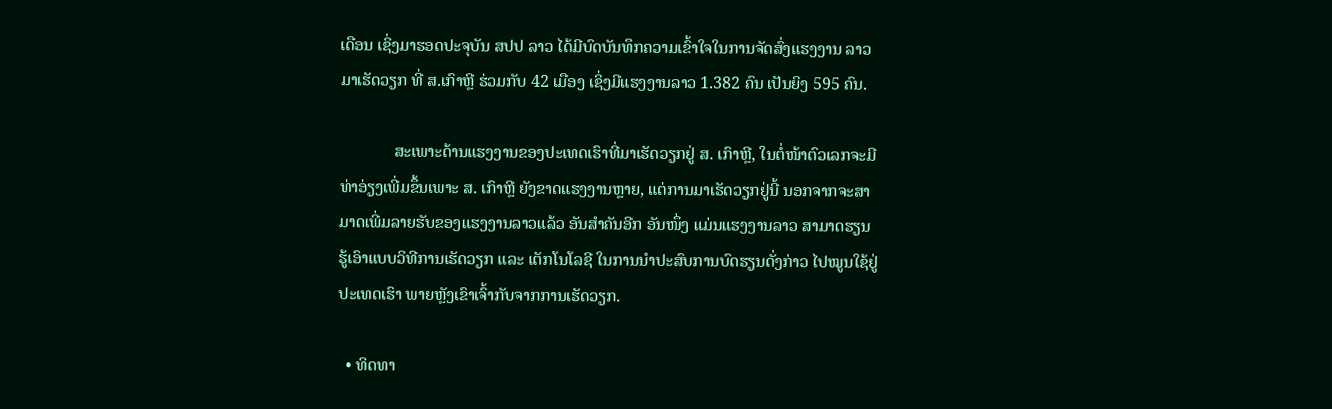ເດືອນ ເຊິ່ງມາຮອດປະຈຸບັນ ສປປ ລາວ ໄດ້ມີບົດບັນທຶກຄວາມເຂົ້າໃຈໃນການຈັດສົ່ງແຮງງານ ລາວມາເຮັດວຽກ ທີ່ ສ.ເກົາຫຼີ ຮ່ວມກັບ 42 ເມືອງ ເຊິ່ງມີແຮງງານລາວ 1.382 ຄົນ ເປັນຍິງ 595 ຄົນ.

             ສະເພາະດ້ານແຮງງານຂອງປະເທດເຮົາທີ່ມາເຮັດວຽກຢູ່ ສ. ເກົາຫຼີ, ໃນຕໍ່ໜ້າຕົວເລກຈະມີທ່າອ່ຽງເພີ່ມຂຶ້ນເພາະ ສ. ເກົາຫຼີ ຍັງຂາດແຮງງານຫຼາຍ, ແຕ່ການມາເຮັດວຽກຢູ່ນີ້ ນອກຈາກຈະສາມາດເພີ່ມລາຍຮັບຂອງແຮງງານລາວແລ້ວ ອັນສຳຄັນອີກ ອັນໜຶ່ງ ແມ່ນແຮງງານລາວ ສາມາດຮຽນຮູ້ເອົາແບບວິທີການເຮັດວຽກ ແລະ ເຕັກໂນໂລຊີ ໃນການນຳປະສົບການບົດຮຽນດັ່ງກ່າວ ໄປໝູນໃຊ້ຢູ່ປະເທດເຮົາ ພາຍຫຼັງເຂົາເຈົ້າກັບຈາກການເຮັດວຽກ.

  • ທິດທາ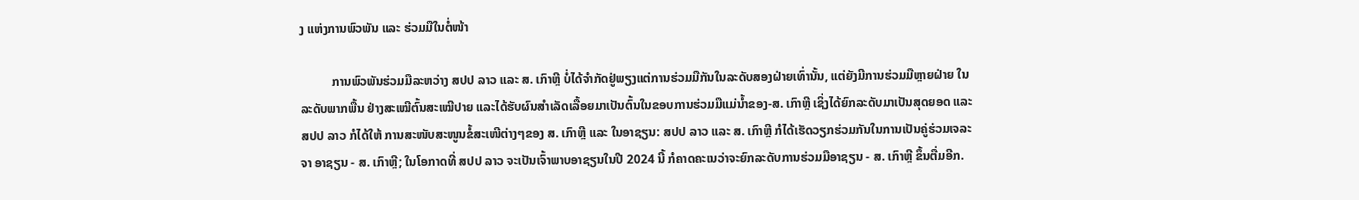ງ ແຫ່ງການພົວພັນ ແລະ ຮ່ວມມືໃນຕໍ່ໜ້າ

          ການພົວພັນຮ່ວມມືລະຫວ່າງ ສປປ ລາວ ແລະ ສ. ເກົາຫຼີ ບໍ່ໄດ້ຈໍາກັດຢູ່ພຽງແຕ່ການຮ່ວມມືກັນໃນລະດັບສອງຝ່າຍເທົ່ານັ້ນ, ແຕ່ຍັງມີການຮ່ວມມືຫຼາຍຝ່າຍ ໃນລະດັບພາກພື້ນ ຢ່າງສະເໝີຕົ້ນສະເໝີປາຍ ແລະໄດ້ຮັບຜົນສຳເລັດເລື້ອຍມາເປັນຕົ້ນໃນຂອບການຮ່ວມມືແມ່ນໍ້າຂອງ-ສ. ເກົາຫຼີ ເຊິ່ງໄດ້ຍົກລະດັບມາເປັນສຸດຍອດ ແລະ ສປປ ລາວ ກໍໄດ້ໃຫ້ ການສະໜັບສະໜູນຂໍ້ສະເໜີຕ່າງໆຂອງ ສ. ເກົາຫຼີ ແລະ ໃນອາຊຽນ: ສປປ ລາວ ແລະ ສ. ເກົາຫຼີ ກໍໄດ້ເຮັດວຽກຮ່ວມກັນໃນການເປັນຄູ່ຮ່ວມເຈລະຈາ ອາຊຽນ - ສ. ເກົາຫຼີ; ໃນໂອກາດທີ່ ສປປ ລາວ ຈະເປັນເຈົ້າພາບອາຊຽນໃນປີ 2024 ນີ້ ກໍຄາດຄະເນວ່າຈະຍົກລະດັບການຮ່ວມມືອາຊຽນ - ສ. ເກົາຫຼີ ຂຶ້ນຕື່ມອີກ.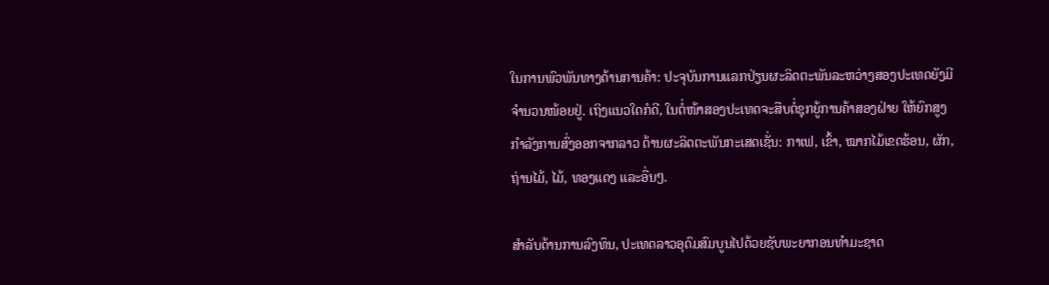ໃນການພົວພັນທາງດ້ານການຄ້າ: ປະຈຸບັນການແລກປ່ຽນຜະລິດຕະພັນລະຫວ່າງສອງປະເທດຍັງມີຈໍານວນໜ້ອຍຢູ່. ເຖິງແນວໃດກໍດີ, ໃນຕໍ່ໜ້າສອງປະເທດຈະສືບຕໍ່ຊຸກຍູ້ການຄ້າສອງຝ່າຍ ໃຫ້ຍົກສູງກຳລັງການສົ່ງອອກຈາກລາວ ດ້ານຜະລິດຕະພັນກະເສດເຊັ່ນ: ກາເຟ, ເຂົ້າ, ໝາກໄມ້ເຂດຮ້ອນ, ຜັກ, ຖ່ານໄມ້, ໄມ້, ທອງແດງ ແລະອື່ນໆ.

ສຳລັບດ້ານການລົງທຶນ, ປະເທດລາວອຸດົມສົມບູນໄປດ້ວຍຊັບພະຍາກອນທຳມະຊາດ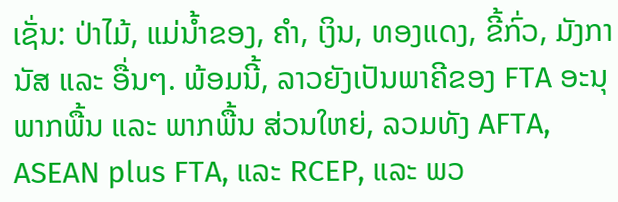ເຊັ່ນ: ປ່າໄມ້, ແມ່ນ້ຳຂອງ, ຄຳ, ເງິນ, ທອງແດງ, ຂີ້ກົ່ວ, ມັງການັສ ແລະ ອື່ນໆ. ພ້ອມນີ້, ລາວຍັງເປັນພາຄີຂອງ FTA ອະນຸພາກພື້ນ ແລະ ພາກພື້ນ ສ່ວນໃຫຍ່, ລວມທັງ AFTA, ASEAN plus FTA, ແລະ RCEP, ແລະ ພວ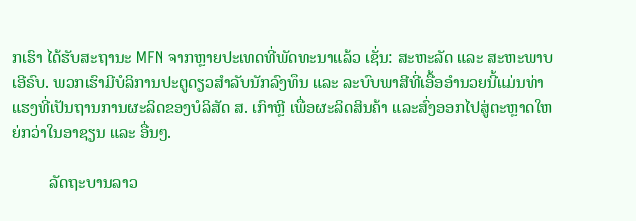ກເຮົາ ໄດ້ຮັບສະຖານະ MFN ຈາກຫຼາຍປະເທດທີ່ພັດທະນາແລ້ວ ເຊັ່ນ: ສະຫະລັດ ແລະ ສະຫະພາບເອີຣົບ. ພວກເຮົາມີບໍລິການປະຕູດຽວສໍາລັບນັກລົງທຶນ ແລະ ລະບົບພາສີທີ່ເອື້ອອໍານວຍນີ້ແມ່ນທ່າແຮງທີ່ເປັນຖານການຜະລິດຂອງບໍລິສັດ ສ. ເກົາຫຼີ ເພື່ອຜະລິດສິນຄ້າ ແລະສົ່ງອອກໄປສູ່ຕະຫຼາດໃຫຍ່ກວ່າໃນອາຊຽນ ແລະ ອື່ນໆ.

         ລັດຖະບານລາວ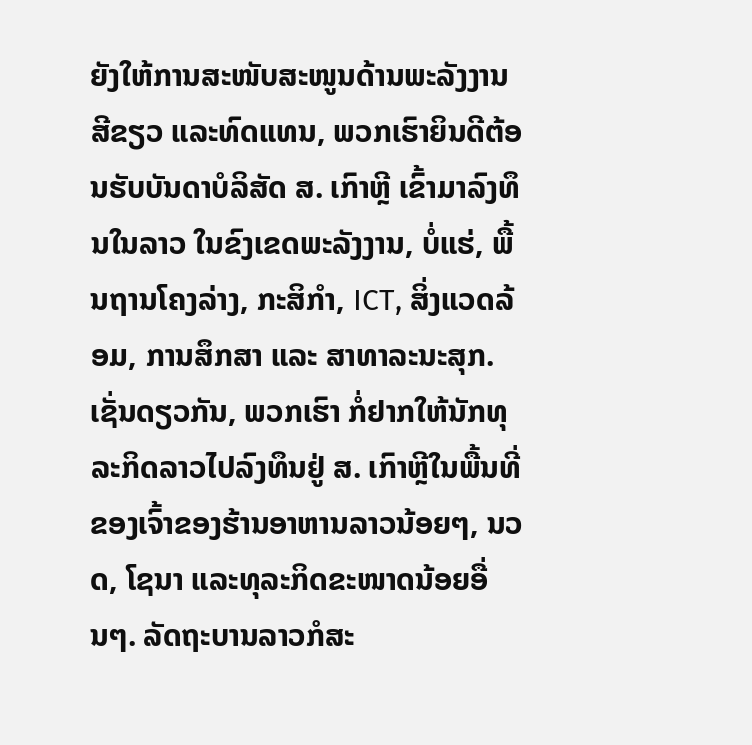ຍັງໃຫ້ການສະໜັບສະໜູນດ້ານພະລັງງານສີຂຽວ ແລະທົດແທນ, ພວກເຮົາຍິນດີຕ້ອນຮັບບັນດາບໍລິສັດ ສ. ເກົາຫຼີ ເຂົ້າມາລົງທຶນໃນລາວ ໃນຂົງເຂດພະລັງງານ, ບໍ່ແຮ່, ພື້ນຖານໂຄງລ່າງ, ກະສິກຳ, ICT, ສິ່ງແວດລ້ອມ, ການສຶກສາ ແລະ ສາທາລະນະສຸກ. ເຊັ່ນດຽວກັນ, ພວກເຮົາ ກໍ່ຢາກໃຫ້ນັກທຸລະກິດລາວໄປລົງທຶນຢູ່ ສ. ເກົາຫຼີໃນພື້ນທີ່ຂອງເຈົ້າຂອງຮ້ານອາຫານລາວນ້ອຍໆ, ນວດ, ໂຊນາ ແລະທຸລະກິດຂະໜາດນ້ອຍອື່ນໆ. ລັດຖະບານລາວກໍສະ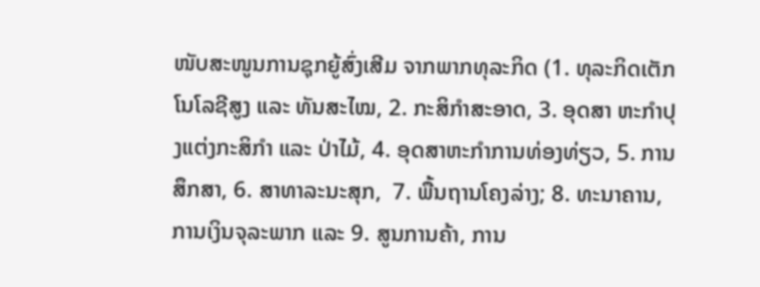ໜັບສະໜູນການຊຸກຍູ້ສົ່ງເສີມ ຈາກພາກທຸລະກິດ (1. ທຸລະກິດເຕັກໂນໂລຊີສູງ ແລະ ທັນສະໄໝ, 2. ກະສິກໍາສະອາດ, 3. ອຸດສາ ຫະກຳປຸງແຕ່ງກະສິກຳ ແລະ ປ່າໄມ້, 4. ອຸດສາຫະກໍາການທ່ອງທ່ຽວ, 5. ການສຶກສາ, 6. ສາທາລະນະສຸກ,  7. ພື້ນຖານໂຄງລ່າງ; 8. ທະນາຄານ, ການເງິນຈຸລະພາກ ແລະ 9. ສູນການຄ້າ, ການ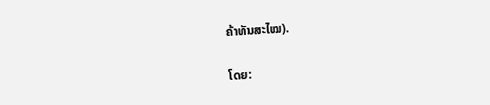ຄ້າທັນສະໄໝ).

ໂດຍ: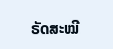ຣັດສະໝີ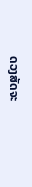ດວງສັດຈະ